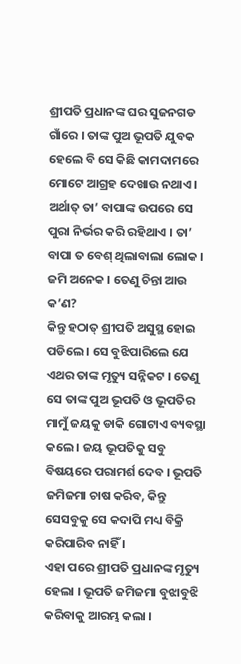ଶ୍ରୀପତି ପ୍ରଧାନଙ୍କ ଘର ସୁଜନଗଡ ଗାଁରେ । ତାଙ୍କ ପୁଅ ଭୂପତି ଯୁବକ ହେଲେ ବି ସେ କିଛି କାମଦାମରେ ମୋଟେ ଆଗ୍ରହ ଦେଖାଉ ନଥାଏ । ଅର୍ଥାତ୍ ତା’ ବାପାଙ୍କ ଉପରେ ସେ ପୁରା ନିର୍ଭର କରି ରହିଥାଏ । ତା’ ବାପା ତ ବେଶ୍ ଥିଲାବାଲା ଲୋକ । ଜମି ଅନେକ । ତେଣୁ ଚିନ୍ତା ଆଉ କ’ଣ?
କିନ୍ତୁ ହଠାତ୍ ଶ୍ରୀପତି ଅସୁସ୍ଥ ହୋଇ ପଡିଲେ । ସେ ବୁଝିପାରିଲେ ଯେ ଏଥର ତାଙ୍କ ମୃତ୍ୟୁ ସନ୍ନିକଟ । ତେଣୁ ସେ ତାଙ୍କ ପୁଅ ଭୂପତି ଓ ଭୂପତିର ମାମୁଁ ଜୟକୁ ଡାକି ଗୋଟାଏ ବ୍ୟବସ୍ଥା କଲେ । ଜୟ ଭୂପତିକୁ ସବୁ ବିଷୟରେ ପରାମର୍ଶ ଦେବ । ଭୂପତି ଜମିଜମା ଚାଷ କରିବ, କିନ୍ତୁ ସେସବୁକୁ ସେ କଦାପି ମଧ୍ୟ ବିକ୍ରି କରିପାରିବ ନାହିଁ ।
ଏହା ପରେ ଶ୍ରୀପତି ପ୍ରଧାନଙ୍କ ମୃତ୍ୟୁ ହେଲା । ଭୂପତି ଜମିଜମା ବୁଝାବୁଝି କରିବାକୁ ଆରମ୍ଭ କଲା ।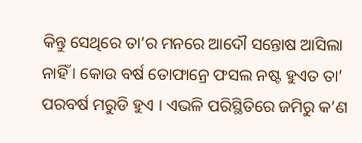କିନ୍ତୁ ସେଥିରେ ତା’ର ମନରେ ଆଦୌ ସନ୍ତୋଷ ଆସିଲା ନାହିଁ । କୋଉ ବର୍ଷ ତୋଫାନ୍ରେ ଫସଲ ନଷ୍ଟ ହୁଏତ ତା’ ପରବର୍ଷ ମରୁଡି ହୁଏ । ଏଭଳି ପରିସ୍ଥିତିରେ ଜମିରୁ କ’ଣ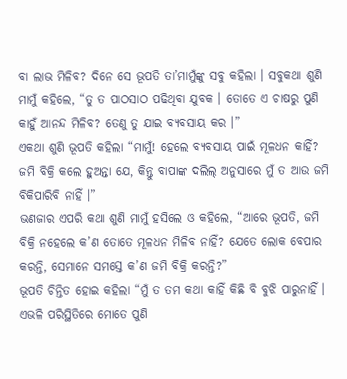ବା ଲାଭ ମିଳିବ? ଦିନେ ସେ ଭୂପତି ତା’ମାମୁଁଙ୍କୁ ସବୁ କହିଲା । ସବୁକଥା ଶୁଣି ମାମୁଁ କହିଲେ, “ତୁ ତ ପାଠସାଠ ପଢିଥିବା ଯୁବକ । ତୋତେ ଏ ଚାଷରୁ ପୁଣି କାହୁଁ ଆନନ୍ଦ ମିଳିବ? ତେଣୁ ତୁ ଯାଇ ବ୍ୟବସାୟ କର ।”
ଏକଥା ଶୁଣି ଭୂପତି କହିଲା “ମାମୁଁ! ହେଲେ ବ୍ୟବସାୟ ପାଇଁ ମୂଳଧନ କାହିଁ? ଜମି ବିକ୍ରି କଲେ ହୁଅନ୍ତା ଯେ, କିନ୍ତୁ ବାପାଙ୍କ ଦଲିଲ୍ ଅନୁସାରେ ମୁଁ ତ ଆଉ ଜମି ବିକିପାରିବି ନାହିଁ ।”
ଭଣଜାର ଏପରି କଥା ଶୁଣି ମାମୁଁ ହସିଲେ ଓ କହିଲେ, “ଆରେ ଭୂପତି, ଜମି ବିକ୍ରି ନହେଲେ କ’ଣ ତୋତେ ମୂଳଧନ ମିଳିବ ନାହିଁ? ଯେତେ ଲୋକ ବେପାର କରନ୍ତି, ସେମାନେ ସମସ୍ତେ କ’ଣ ଜମି ବିକ୍ରି କରନ୍ତି?”
ଭୂପତି ଚିନ୍ତିତ ହୋଇ କହିଲା “ମୁଁ ତ ତମ କଥା କାହିଁ କିଛି ବି ବୁଝି ପାରୁନାହିଁ । ଏଭଳି ପରିସ୍ଥିତିରେ ମୋତେ ପୁଣି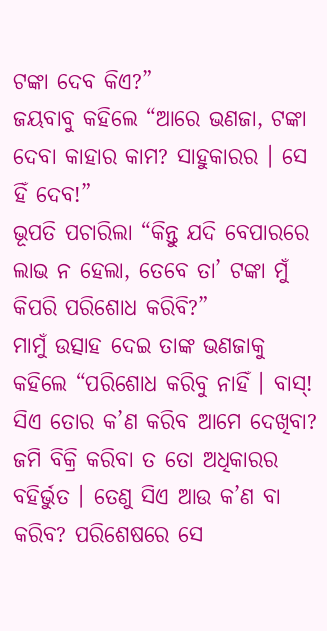ଟଙ୍କା ଦେବ କିଏ?”
ଜୟବାବୁ କହିଲେ “ଆରେ ଭଣଜା, ଟଙ୍କା ଦେବା କାହାର କାମ? ସାହୁକାରର । ସେ ହିଁ ଦେବ!”
ଭୂପତି ପଚାରିଲା “କିନ୍ତୁ ଯଦି ବେପାରରେ ଲାଭ ନ ହେଲା, ତେବେ ତା’ ଟଙ୍କା ମୁଁ କିପରି ପରିଶୋଧ କରିବି?”
ମାମୁଁ ଉତ୍ସାହ ଦେଇ ତାଙ୍କ ଭଣଜାକୁ କହିଲେ “ପରିଶୋଧ କରିବୁ ନାହିଁ । ବାସ୍! ସିଏ ତୋର କ’ଣ କରିବ ଆମେ ଦେଖିବା? ଜମି ବିକ୍ରି କରିବା ତ ତୋ ଅଧିକାରର ବହିର୍ଭୁତ । ତେଣୁ ସିଏ ଆଉ କ’ଣ ବା କରିବ? ପରିଶେଷରେ ସେ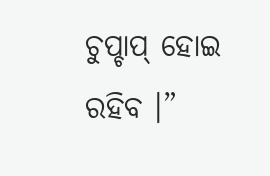ଚୁପ୍ଚାପ୍ ହୋଇ ରହିବ ।”